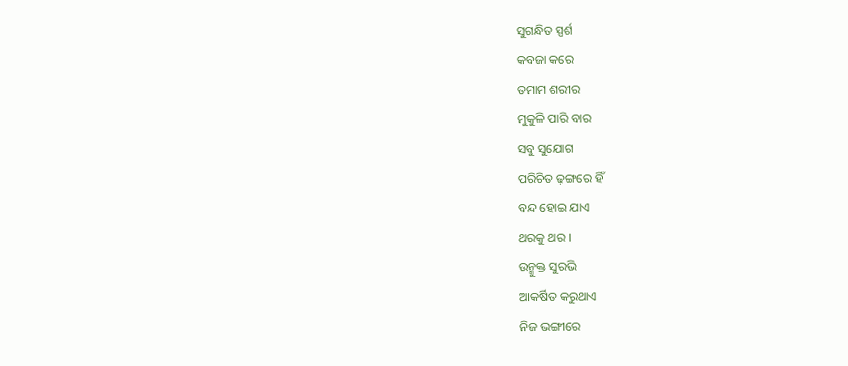ସୁଗନ୍ଧିତ ସ୍ପର୍ଶ
କବଜା କରେ
ତମାମ ଶରୀର
ମୁକୁଳି ପାରି ବାର
ସବୁ ସୁଯୋଗ
ପରିଚିତ ଢ଼ଙ୍ଗରେ ହିଁ
ବନ୍ଦ ହୋଇ ଯାଏ
ଥରକୁ ଥର ।
ଉନ୍ମୁକ୍ତ ସୁରଭି
ଆକର୍ଷିତ କରୁଥାଏ
ନିଜ ଭଙ୍ଗୀରେ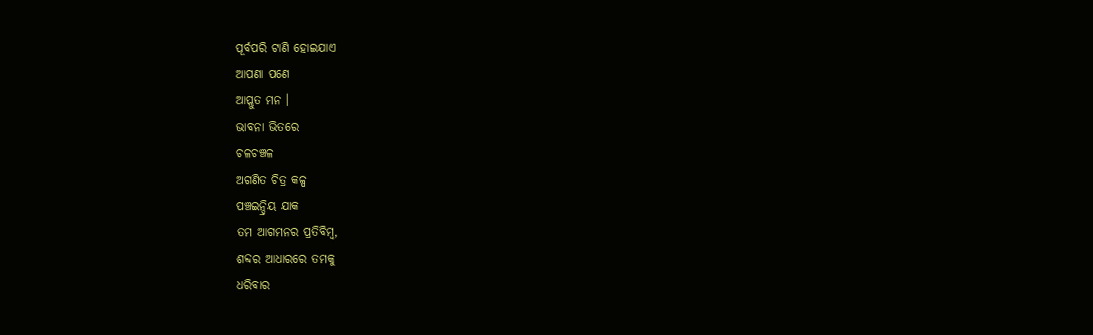ପୂର୍ବପରି ଟାଣି ହୋଇଯାଏ
ଆପଣା ପଣେ
ଆପ୍ଲୁତ ମନ ।
ଭାବନା ଭିତରେ
ଚଳଚଞ୍ଚଳ
ଅଗଣିତ ଚିତ୍ର କଳ୍ପ
ପଞ୍ଚଇନ୍ଦ୍ରିୟ ଯାକ
ତମ ଆଗମନର ପ୍ରତିବିମ୍ବ,
ଶବ୍ଦର ଆଧାରରେ ତମକୁ
ଧରିବାର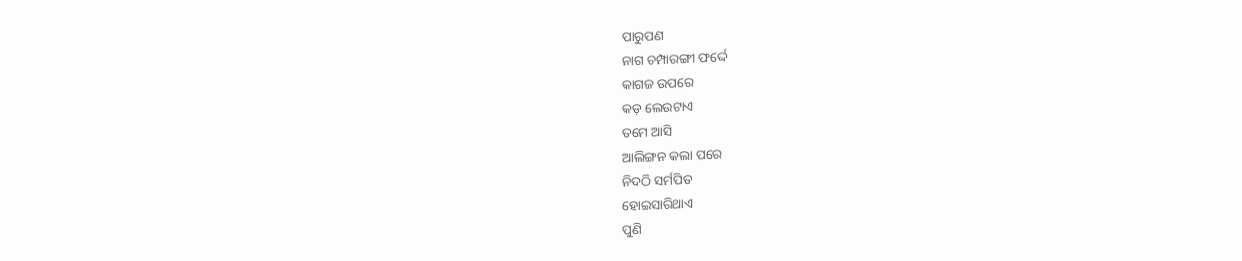ପାରୁପଣ
ନାଗ ଚମ୍ପାରଙ୍ଗୀ ଫର୍ଦ୍ଦେ
କାଗଜ ଉପରେ
କଡ଼ ଲେଉଟାଏ
ତମେ ଆସି
ଆଲିଙ୍ଗନ କଲା ପରେ
ନିଦଠି ସର୍ମପିତ
ହୋଇସାରିଥାଏ
ପୁଣି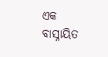ଏକ ବାସ୍ନାୟିତ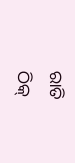ରାତି
ଠିକ୍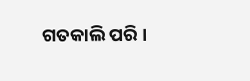ଗତକାଲି ପରି ।